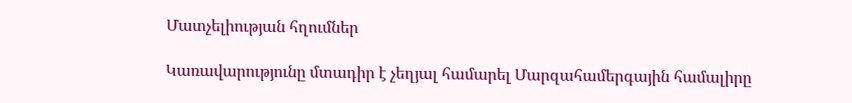Մատչելիության հղումներ

Կառավարությունը մտադիր է չեղյալ համարել Մարզահամերգային համալիրը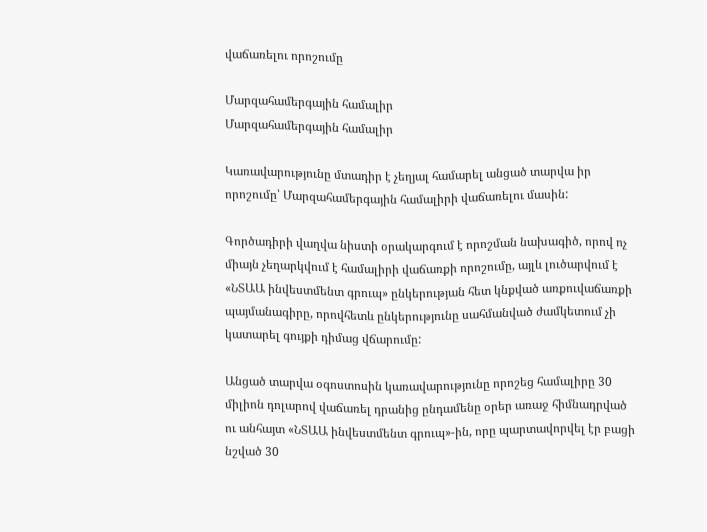վաճառելու որոշումը

Մարզահամերգային համալիր
Մարզահամերգային համալիր

Կառավարությունը մտադիր է չեղյալ համարել անցած տարվա իր որոշումը՝ Մարզահամերգային համալիրի վաճառելու մասին:

Գործադիրի վաղվա նիստի օրակարգում է որոշման նախագիծ, որով ոչ միայն չեղարկվում է համալիրի վաճառքի որոշումը, այլև լուծարվում է «ՆՏԱԱ ինվեստմենտ գրուպ» ընկերության հետ կնքված առքուվաճառքի պայմանագիրը, որովհետև ընկերությունը սահմանված ժամկետում չի կատարել գույքի դիմաց վճարումը:

Անցած տարվա օգոստոսին կառավարությունը որոշեց համալիրը 30 միլիոն դոլարով վաճառել դրանից ընդամենը օրեր առաջ հիմնադրված ու անհայտ «ՆՏԱԱ ինվեստմենտ գրուպ»-ին, որը պարտավորվել էր բացի նշված 30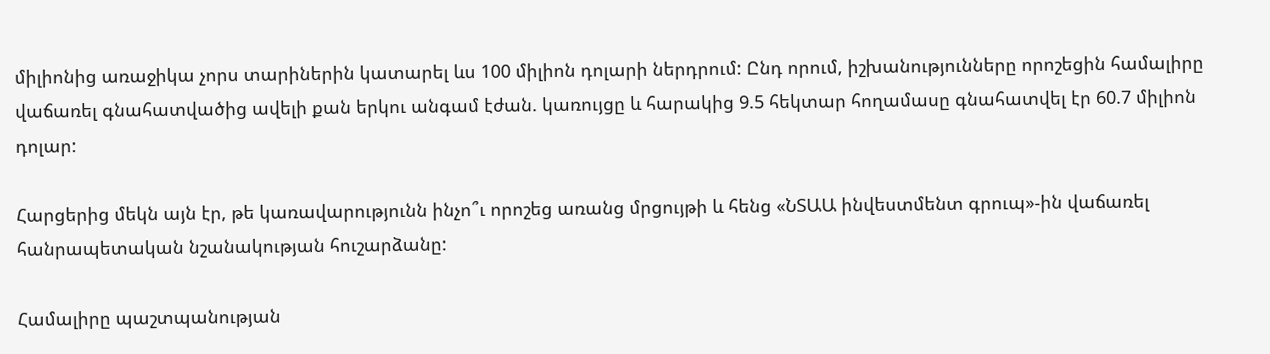միլիոնից առաջիկա չորս տարիներին կատարել ևս 100 միլիոն դոլարի ներդրում: Ընդ որում, իշխանությունները որոշեցին համալիրը վաճառել գնահատվածից ավելի քան երկու անգամ էժան. կառույցը և հարակից 9.5 հեկտար հողամասը գնահատվել էր 60.7 միլիոն դոլար:

Հարցերից մեկն այն էր, թե կառավարությունն ինչո՞ւ որոշեց առանց մրցույթի և հենց «ՆՏԱԱ ինվեստմենտ գրուպ»-ին վաճառել հանրապետական նշանակության հուշարձանը:

Համալիրը պաշտպանության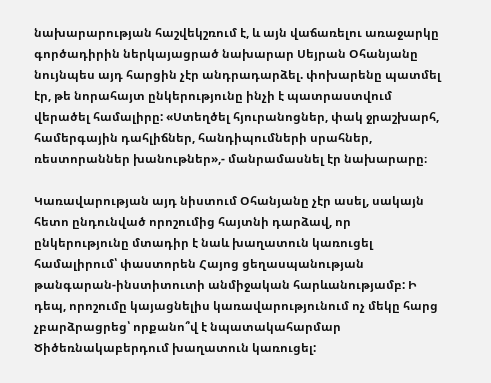նախարարության հաշվեկշռում է, և այն վաճառելու առաջարկը գործադիրին ներկայացրած նախարար Սեյրան Օհանյանը նույնպես այդ հարցին չէր անդրադարձել. փոխարենը պատմել էր, թե նորահայտ ընկերությունը ինչի է պատրաստվում վերածել համալիրը: «Ստեղծել հյուրանոցներ, փակ ջրաշխարհ, համերգային դահլիճներ, հանդիպումների սրահներ, ռեստորաններ խանութներ»,- մանրամասնել էր նախարարը։

Կառավարության այդ նիստում Օհանյանը չէր ասել, սակայն հետո ընդունված որոշումից հայտնի դարձավ, որ ընկերությունը մտադիր է նաև խաղատուն կառուցել համալիրում՝ փաստորեն Հայոց ցեղասպանության թանգարան-ինստիտուտի անմիջական հարևանությամբ: Ի դեպ, որոշումը կայացնելիս կառավարությունում ոչ մեկը հարց չբարձրացրեց՝ որքանո՞վ է նպատակահարմար Ծիծեռնակաբերդում խաղատուն կառուցել: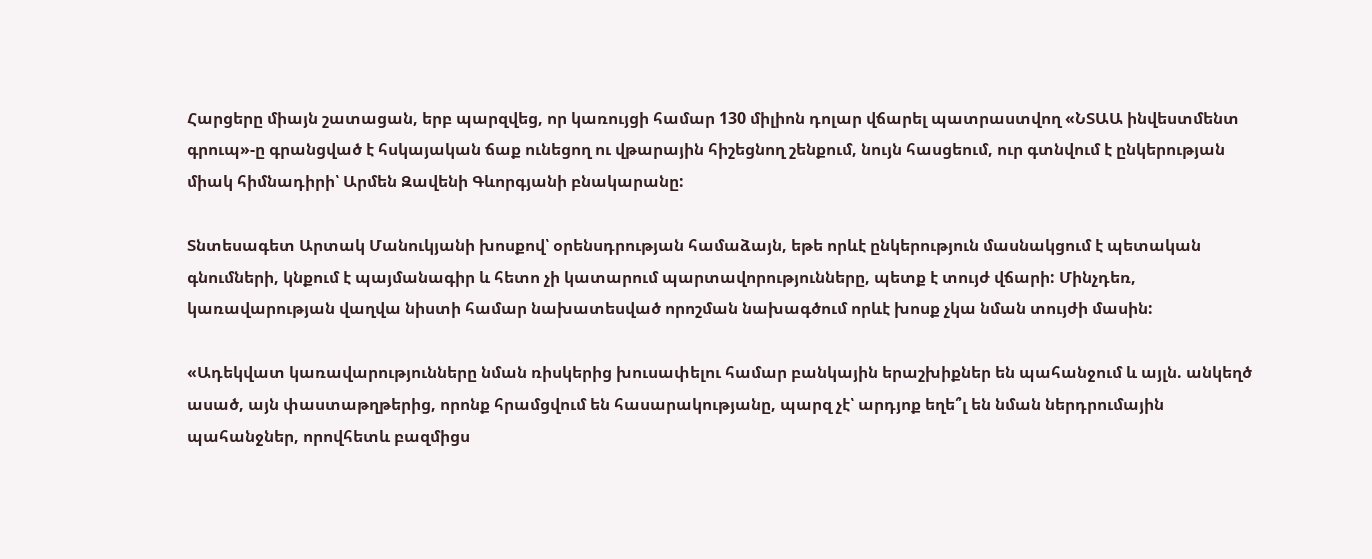Հարցերը միայն շատացան, երբ պարզվեց, որ կառույցի համար 130 միլիոն դոլար վճարել պատրաստվող «ՆՏԱԱ ինվեստմենտ գրուպ»-ը գրանցված է հսկայական ճաք ունեցող ու վթարային հիշեցնող շենքում, նույն հասցեում, ուր գտնվում է ընկերության միակ հիմնադիրի՝ Արմեն Զավենի Գևորգյանի բնակարանը:

Տնտեսագետ Արտակ Մանուկյանի խոսքով՝ օրենսդրության համաձայն, եթե որևէ ընկերություն մասնակցում է պետական գնումների, կնքում է պայմանագիր և հետո չի կատարում պարտավորությունները, պետք է տույժ վճարի: Մինչդեռ, կառավարության վաղվա նիստի համար նախատեսված որոշման նախագծում որևէ խոսք չկա նման տույժի մասին:

«Ադեկվատ կառավարությունները նման ռիսկերից խուսափելու համար բանկային երաշխիքներ են պահանջում և այլն. անկեղծ ասած, այն փաստաթղթերից, որոնք հրամցվում են հասարակությանը, պարզ չէ՝ արդյոք եղե՞լ են նման ներդրումային պահանջներ, որովհետև բազմիցս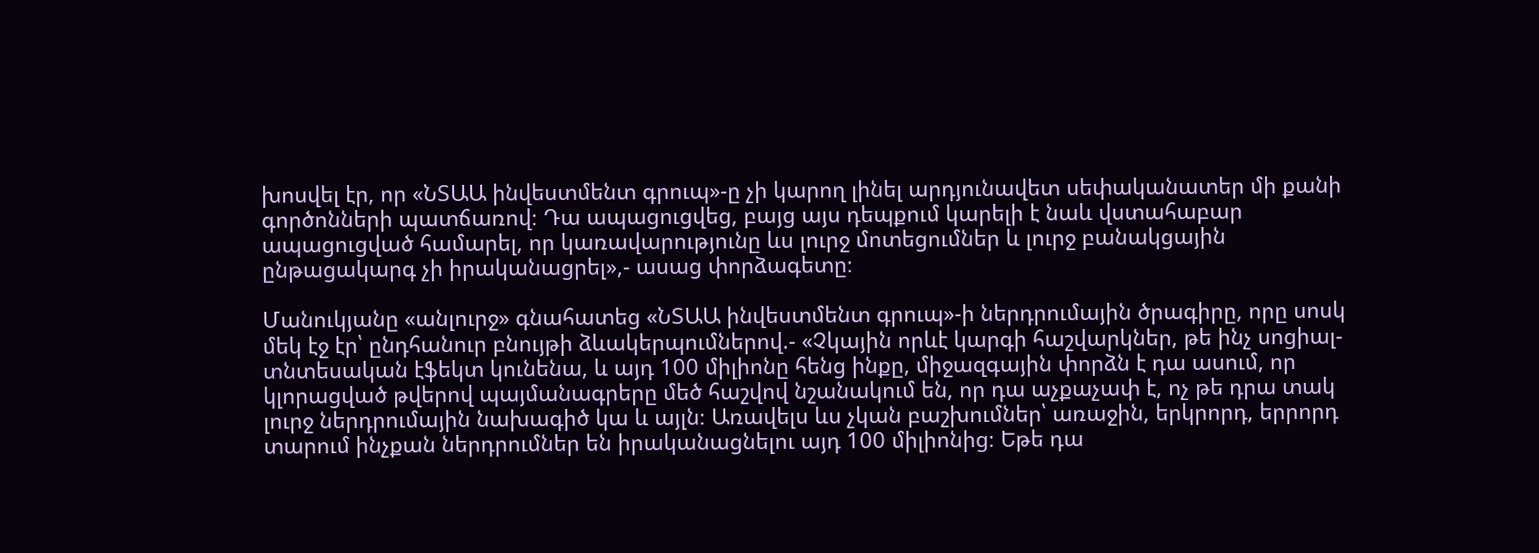խոսվել էր, որ «ՆՏԱԱ ինվեստմենտ գրուպ»-ը չի կարող լինել արդյունավետ սեփականատեր մի քանի գործոնների պատճառով։ Դա ապացուցվեց, բայց այս դեպքում կարելի է նաև վստահաբար ապացուցված համարել, որ կառավարությունը ևս լուրջ մոտեցումներ և լուրջ բանակցային ընթացակարգ չի իրականացրել»,- ասաց փորձագետը։

Մանուկյանը «անլուրջ» գնահատեց «ՆՏԱԱ ինվեստմենտ գրուպ»-ի ներդրումային ծրագիրը, որը սոսկ մեկ էջ էր՝ ընդհանուր բնույթի ձևակերպումներով.- «Չկային որևէ կարգի հաշվարկներ, թե ինչ սոցիալ-տնտեսական էֆեկտ կունենա, և այդ 100 միլիոնը հենց ինքը, միջազգային փորձն է դա ասում, որ կլորացված թվերով պայմանագրերը մեծ հաշվով նշանակում են, որ դա աչքաչափ է, ոչ թե դրա տակ լուրջ ներդրումային նախագիծ կա և այլն։ Առավելս ևս չկան բաշխումներ՝ առաջին, երկրորդ, երրորդ տարում ինչքան ներդրումներ են իրականացնելու այդ 100 միլիոնից։ Եթե դա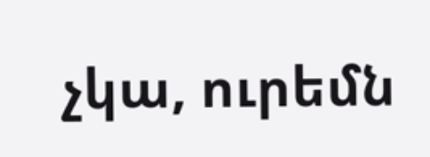չկա, ուրեմն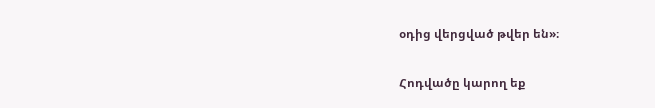օդից վերցված թվեր են»։

Հոդվածը կարող եք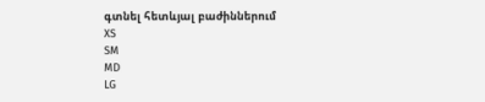գտնել հետևյալ բաժիններում
XS
SM
MD
LG